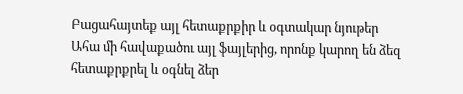Բացահայտեք այլ հետաքրքիր և օգտակար նյութեր
Ահա մի հավաքածու այլ ֆայլերից, որոնք կարող են ձեզ հետաքրքրել և օգնել ձեր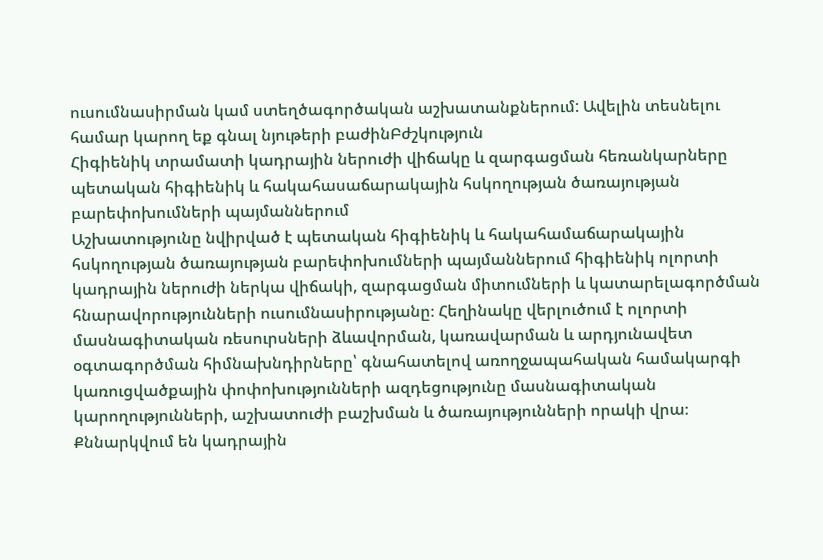ուսումնասիրման կամ ստեղծագործական աշխատանքներում: Ավելին տեսնելու համար կարող եք գնալ նյութերի բաժինԲժշկություն
Հիգիենիկ տրամատի կադրային ներուժի վիճակը և զարգացման հեռանկարները պետական հիգիենիկ և հակահասաճարակային հսկողության ծառայության բարեփոխումների պայմաններում
Աշխատությունը նվիրված է պետական հիգիենիկ և հակահամաճարակային հսկողության ծառայության բարեփոխումների պայմաններում հիգիենիկ ոլորտի կադրային ներուժի ներկա վիճակի, զարգացման միտումների և կատարելագործման հնարավորությունների ուսումնասիրությանը։ Հեղինակը վերլուծում է ոլորտի մասնագիտական ռեսուրսների ձևավորման, կառավարման և արդյունավետ օգտագործման հիմնախնդիրները՝ գնահատելով առողջապահական համակարգի կառուցվածքային փոփոխությունների ազդեցությունը մասնագիտական կարողությունների, աշխատուժի բաշխման և ծառայությունների որակի վրա։ Քննարկվում են կադրային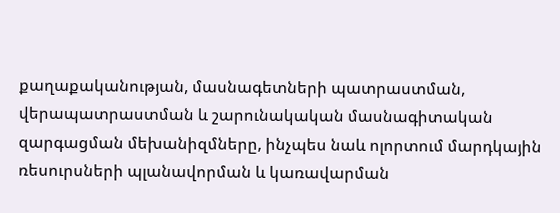քաղաքականության, մասնագետների պատրաստման, վերապատրաստման և շարունակական մասնագիտական զարգացման մեխանիզմները, ինչպես նաև ոլորտում մարդկային ռեսուրսների պլանավորման և կառավարման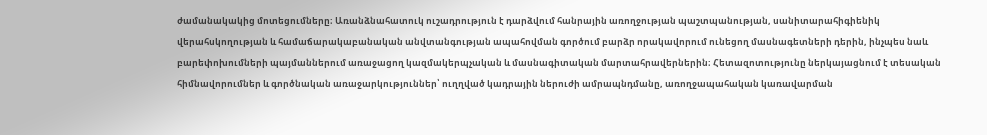ժամանակակից մոտեցումները։ Առանձնահատուկ ուշադրություն է դարձվում հանրային առողջության պաշտպանության, սանիտարահիգիենիկ վերահսկողության և համաճարակաբանական անվտանգության ապահովման գործում բարձր որակավորում ունեցող մասնագետների դերին, ինչպես նաև բարեփոխումների պայմաններում առաջացող կազմակերպչական և մասնագիտական մարտահրավերներին։ Հետազոտությունը ներկայացնում է տեսական հիմնավորումներ և գործնական առաջարկություններ՝ ուղղված կադրային ներուժի ամրապնդմանը, առողջապահական կառավարման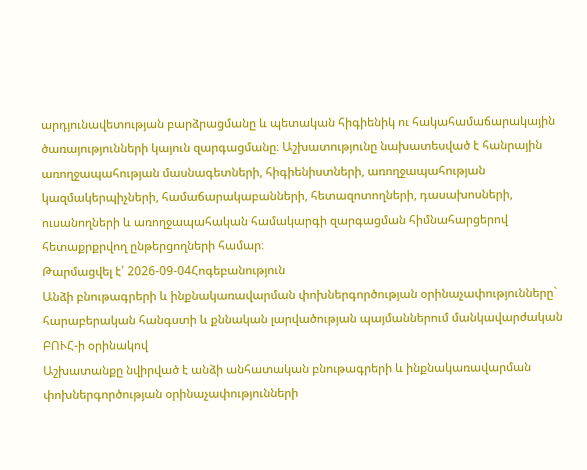արդյունավետության բարձրացմանը և պետական հիգիենիկ ու հակահամաճարակային ծառայությունների կայուն զարգացմանը։ Աշխատությունը նախատեսված է հանրային առողջապահության մասնագետների, հիգիենիստների, առողջապահության կազմակերպիչների, համաճարակաբանների, հետազոտողների, դասախոսների, ուսանողների և առողջապահական համակարգի զարգացման հիմնահարցերով հետաքրքրվող ընթերցողների համար։
Թարմացվել է՝ 2026-09-04Հոգեբանություն
Անձի բնութագրերի և ինքնակառավարման փոխներգործության օրինաչափությունները` հարաբերական հանգստի և քննական լարվածության պայմաններում մանկավարժական ԲՈՒՀ-ի օրինակով
Աշխատանքը նվիրված է անձի անհատական բնութագրերի և ինքնակառավարման փոխներգործության օրինաչափությունների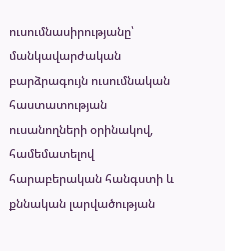ուսումնասիրությանը՝ մանկավարժական բարձրագույն ուսումնական հաստատության ուսանողների օրինակով, համեմատելով հարաբերական հանգստի և քննական լարվածության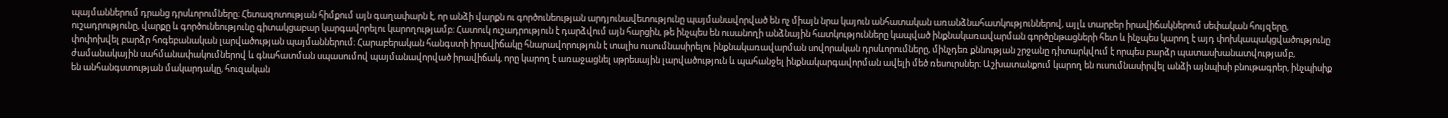պայմաններում դրանց դրսևորումները։ Հետազոտության հիմքում այն գաղափարն է, որ անձի վարքն ու գործունեության արդյունավետությունը պայմանավորված են ոչ միայն նրա կայուն անհատական առանձնահատկություններով, այլև տարբեր իրավիճակներում սեփական հույզերը, ուշադրությունը, վարքը և գործունեությունը գիտակցաբար կարգավորելու կարողությամբ։ Հատուկ ուշադրություն է դարձվում այն հարցին, թե ինչպես են ուսանողի անձնային հատկությունները կապված ինքնակառավարման գործընթացների հետ և ինչպես կարող է այդ փոխկապակցվածությունը փոփոխվել բարձր հոգեբանական լարվածության պայմաններում։ Հարաբերական հանգստի իրավիճակը հնարավորություն է տալիս ուսումնասիրելու ինքնակառավարման սովորական դրսևորումները, մինչդեռ քննության շրջանը դիտարկվում է որպես բարձր պատասխանատվությամբ, ժամանակային սահմանափակումներով և գնահատման սպասումով պայմանավորված իրավիճակ, որը կարող է առաջացնել սթրեսային լարվածություն և պահանջել ինքնակարգավորման ավելի մեծ ռեսուրսներ։ Աշխատանքում կարող են ուսումնասիրվել անձի այնպիսի բնութագրեր, ինչպիսիք են անհանգստության մակարդակը, հուզական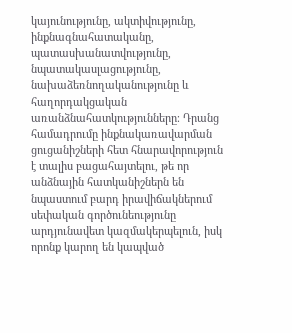կայունությունը, ակտիվությունը, ինքնագնահատականը, պատասխանատվությունը, նպատակասլացությունը, նախաձեռնողականությունը և հաղորդակցական առանձնահատկությունները։ Դրանց համադրումը ինքնակառավարման ցուցանիշների հետ հնարավորություն է տալիս բացահայտելու, թե որ անձնային հատկանիշներն են նպաստում բարդ իրավիճակներում սեփական գործունեությունը արդյունավետ կազմակերպելուն, իսկ որոնք կարող են կապված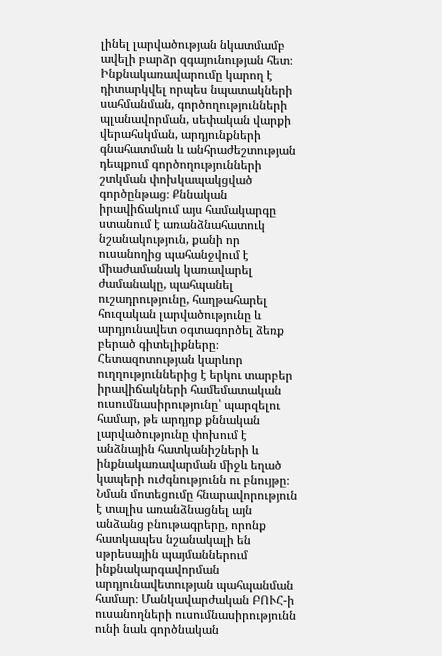լինել լարվածության նկատմամբ ավելի բարձր զգայունության հետ։ Ինքնակառավարումը կարող է դիտարկվել որպես նպատակների սահմանման, գործողությունների պլանավորման, սեփական վարքի վերահսկման, արդյունքների գնահատման և անհրաժեշտության դեպքում գործողությունների շտկման փոխկապակցված գործընթաց։ Քննական իրավիճակում այս համակարգը ստանում է առանձնահատուկ նշանակություն, քանի որ ուսանողից պահանջվում է միաժամանակ կառավարել ժամանակը, պահպանել ուշադրությունը, հաղթահարել հուզական լարվածությունը և արդյունավետ օգտագործել ձեռք բերած գիտելիքները։ Հետազոտության կարևոր ուղղություններից է երկու տարբեր իրավիճակների համեմատական ուսումնասիրությունը՝ պարզելու համար, թե արդյոք քննական լարվածությունը փոխում է անձնային հատկանիշների և ինքնակառավարման միջև եղած կապերի ուժգնությունն ու բնույթը։ Նման մոտեցումը հնարավորություն է տալիս առանձնացնել այն անձանց բնութագրերը, որոնք հատկապես նշանակալի են սթրեսային պայմաններում ինքնակարգավորման արդյունավետության պահպանման համար։ Մանկավարժական ԲՈՒՀ-ի ուսանողների ուսումնասիրությունն ունի նաև գործնական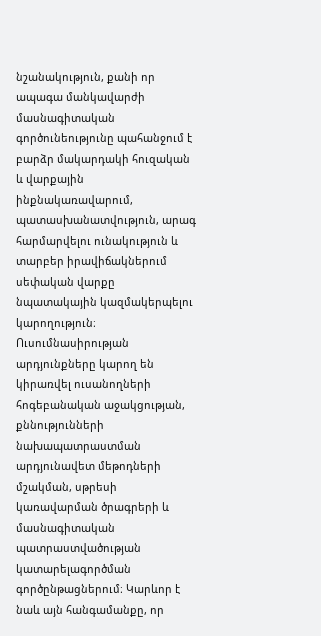նշանակություն, քանի որ ապագա մանկավարժի մասնագիտական գործունեությունը պահանջում է բարձր մակարդակի հուզական և վարքային ինքնակառավարում, պատասխանատվություն, արագ հարմարվելու ունակություն և տարբեր իրավիճակներում սեփական վարքը նպատակային կազմակերպելու կարողություն։ Ուսումնասիրության արդյունքները կարող են կիրառվել ուսանողների հոգեբանական աջակցության, քննությունների նախապատրաստման արդյունավետ մեթոդների մշակման, սթրեսի կառավարման ծրագրերի և մասնագիտական պատրաստվածության կատարելագործման գործընթացներում։ Կարևոր է նաև այն հանգամանքը, որ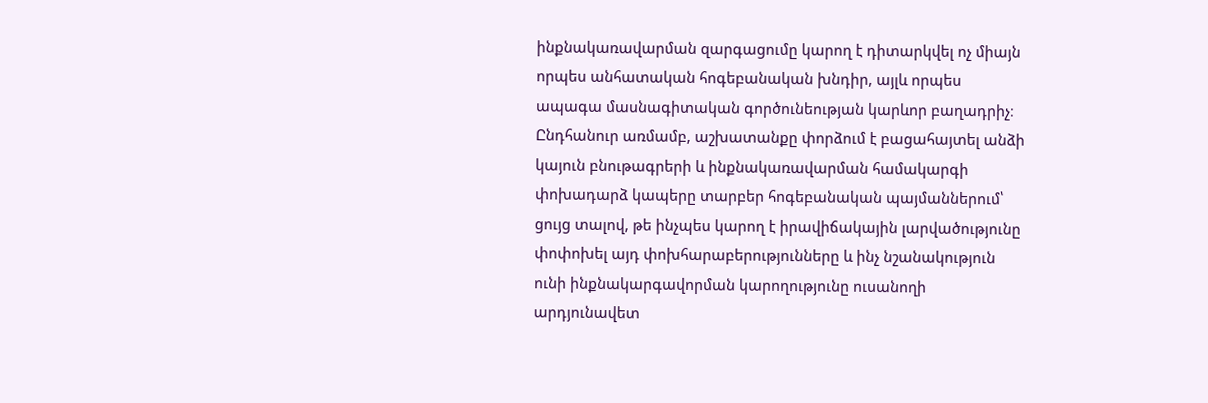ինքնակառավարման զարգացումը կարող է դիտարկվել ոչ միայն որպես անհատական հոգեբանական խնդիր, այլև որպես ապագա մասնագիտական գործունեության կարևոր բաղադրիչ։ Ընդհանուր առմամբ, աշխատանքը փորձում է բացահայտել անձի կայուն բնութագրերի և ինքնակառավարման համակարգի փոխադարձ կապերը տարբեր հոգեբանական պայմաններում՝ ցույց տալով, թե ինչպես կարող է իրավիճակային լարվածությունը փոփոխել այդ փոխհարաբերությունները և ինչ նշանակություն ունի ինքնակարգավորման կարողությունը ուսանողի արդյունավետ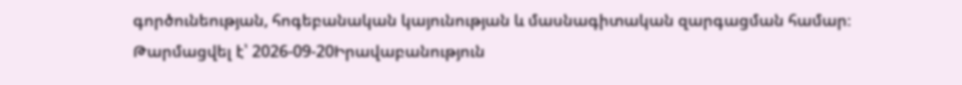գործունեության, հոգեբանական կայունության և մասնագիտական զարգացման համար։
Թարմացվել է՝ 2026-09-20Իրավաբանություն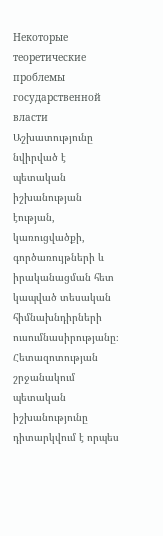Некоторые теоретические проблемы государственной власти
Աշխատությունը նվիրված է պետական իշխանության էության, կառուցվածքի, գործառույթների և իրականացման հետ կապված տեսական հիմնախնդիրների ուսումնասիրությանը։ Հետազոտության շրջանակում պետական իշխանությունը դիտարկվում է որպես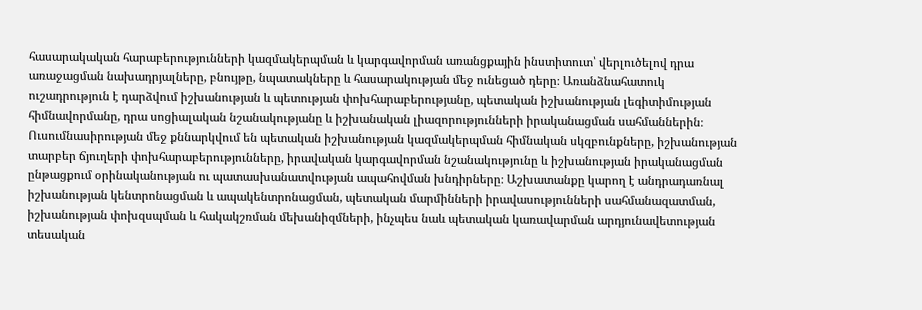հասարակական հարաբերությունների կազմակերպման և կարգավորման առանցքային ինստիտուտ՝ վերլուծելով դրա առաջացման նախադրյալները, բնույթը, նպատակները և հասարակության մեջ ունեցած դերը։ Առանձնահատուկ ուշադրություն է դարձվում իշխանության և պետության փոխհարաբերությանը, պետական իշխանության լեգիտիմության հիմնավորմանը, դրա սոցիալական նշանակությանը և իշխանական լիազորությունների իրականացման սահմաններին։ Ուսումնասիրության մեջ քննարկվում են պետական իշխանության կազմակերպման հիմնական սկզբունքները, իշխանության տարբեր ճյուղերի փոխհարաբերությունները, իրավական կարգավորման նշանակությունը և իշխանության իրականացման ընթացքում օրինականության ու պատասխանատվության ապահովման խնդիրները։ Աշխատանքը կարող է անդրադառնալ իշխանության կենտրոնացման և ապակենտրոնացման, պետական մարմինների իրավասությունների սահմանազատման, իշխանության փոխզսպման և հակակշռման մեխանիզմների, ինչպես նաև պետական կառավարման արդյունավետության տեսական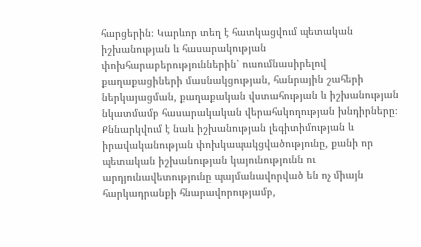հարցերին։ Կարևոր տեղ է հատկացվում պետական իշխանության և հասարակության փոխհարաբերություններին՝ ուսումնասիրելով քաղաքացիների մասնակցության, հանրային շահերի ներկայացման, քաղաքական վստահության և իշխանության նկատմամբ հասարակական վերահսկողության խնդիրները։ Քննարկվում է նաև իշխանության լեգիտիմության և իրավականության փոխկապակցվածությունը, քանի որ պետական իշխանության կայունությունն ու արդյունավետությունը պայմանավորված են ոչ միայն հարկադրանքի հնարավորությամբ,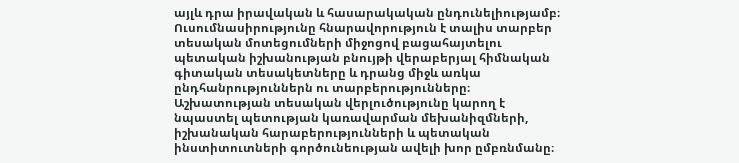այլև դրա իրավական և հասարակական ընդունելիությամբ։ Ուսումնասիրությունը հնարավորություն է տալիս տարբեր տեսական մոտեցումների միջոցով բացահայտելու պետական իշխանության բնույթի վերաբերյալ հիմնական գիտական տեսակետները և դրանց միջև առկա ընդհանրություններն ու տարբերությունները։ Աշխատության տեսական վերլուծությունը կարող է նպաստել պետության կառավարման մեխանիզմների, իշխանական հարաբերությունների և պետական ինստիտուտների գործունեության ավելի խոր ըմբռնմանը։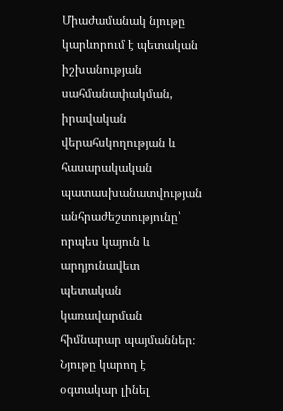Միաժամանակ նյութը կարևորում է պետական իշխանության սահմանափակման, իրավական վերահսկողության և հասարակական պատասխանատվության անհրաժեշտությունը՝ որպես կայուն և արդյունավետ պետական կառավարման հիմնարար պայմաններ։ Նյութը կարող է օգտակար լինել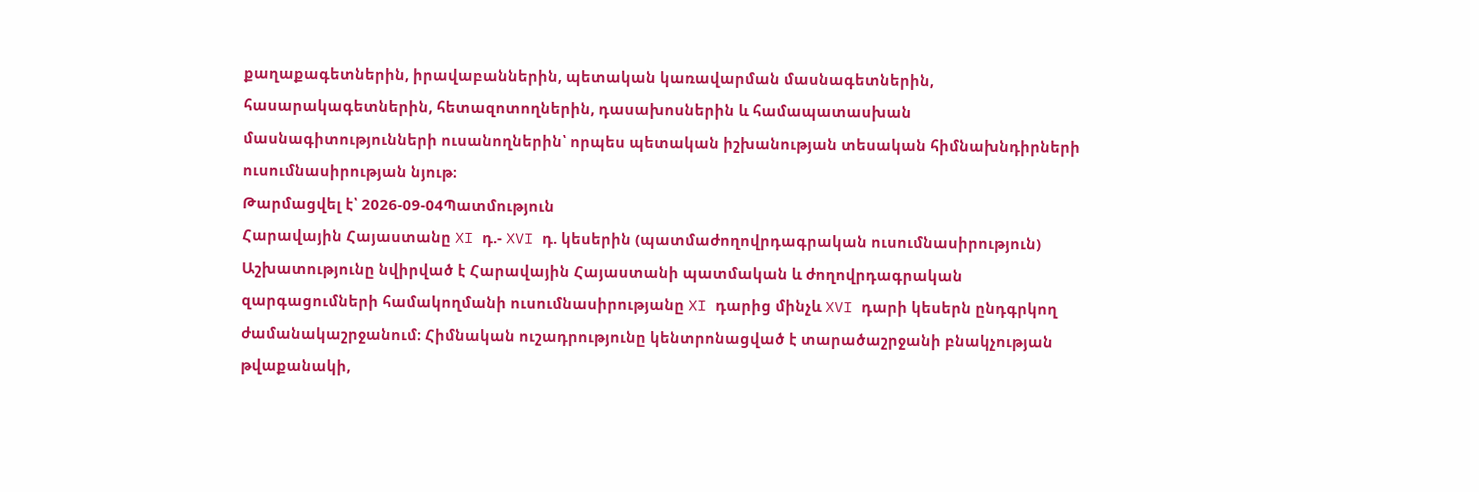քաղաքագետներին, իրավաբաններին, պետական կառավարման մասնագետներին, հասարակագետներին, հետազոտողներին, դասախոսներին և համապատասխան մասնագիտությունների ուսանողներին՝ որպես պետական իշխանության տեսական հիմնախնդիրների ուսումնասիրության նյութ։
Թարմացվել է՝ 2026-09-04Պատմություն
Հարավային Հայաստանը XI դ.- XVI դ. կեսերին (պատմաժողովրդագրական ուսումնասիրություն)
Աշխատությունը նվիրված է Հարավային Հայաստանի պատմական և ժողովրդագրական զարգացումների համակողմանի ուսումնասիրությանը XI դարից մինչև XVI դարի կեսերն ընդգրկող ժամանակաշրջանում։ Հիմնական ուշադրությունը կենտրոնացված է տարածաշրջանի բնակչության թվաքանակի,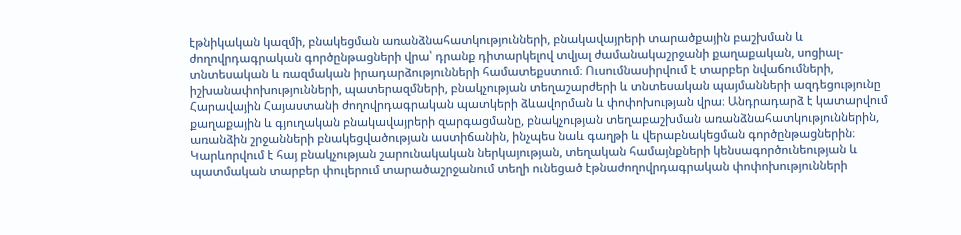էթնիկական կազմի, բնակեցման առանձնահատկությունների, բնակավայրերի տարածքային բաշխման և ժողովրդագրական գործընթացների վրա՝ դրանք դիտարկելով տվյալ ժամանակաշրջանի քաղաքական, սոցիալ-տնտեսական և ռազմական իրադարձությունների համատեքստում։ Ուսումնասիրվում է տարբեր նվաճումների, իշխանափոխությունների, պատերազմների, բնակչության տեղաշարժերի և տնտեսական պայմանների ազդեցությունը Հարավային Հայաստանի ժողովրդագրական պատկերի ձևավորման և փոփոխության վրա։ Անդրադարձ է կատարվում քաղաքային և գյուղական բնակավայրերի զարգացմանը, բնակչության տեղաբաշխման առանձնահատկություններին, առանձին շրջանների բնակեցվածության աստիճանին, ինչպես նաև գաղթի և վերաբնակեցման գործընթացներին։ Կարևորվում է հայ բնակչության շարունակական ներկայության, տեղական համայնքների կենսագործունեության և պատմական տարբեր փուլերում տարածաշրջանում տեղի ունեցած էթնաժողովրդագրական փոփոխությունների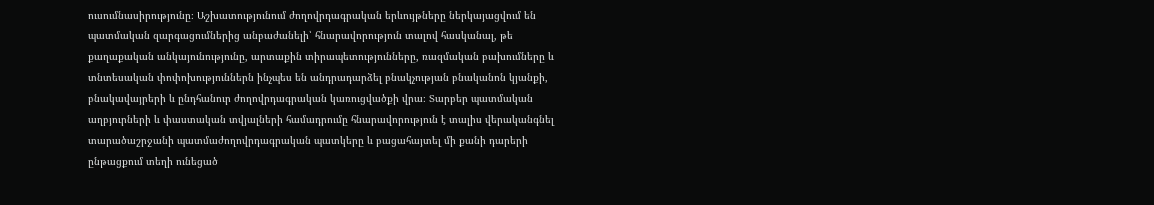ուսումնասիրությունը։ Աշխատությունում ժողովրդագրական երևույթները ներկայացվում են պատմական զարգացումներից անբաժանելի՝ հնարավորություն տալով հասկանալ, թե քաղաքական անկայունությունը, արտաքին տիրապետությունները, ռազմական բախումները և տնտեսական փոփոխություններն ինչպես են անդրադարձել բնակչության բնականոն կյանքի, բնակավայրերի և ընդհանուր ժողովրդագրական կառուցվածքի վրա։ Տարբեր պատմական աղբյուրների և փաստական տվյալների համադրումը հնարավորություն է տալիս վերականգնել տարածաշրջանի պատմաժողովրդագրական պատկերը և բացահայտել մի քանի դարերի ընթացքում տեղի ունեցած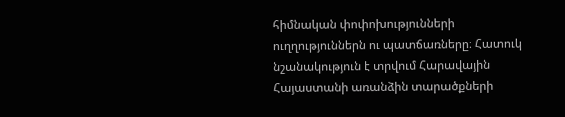հիմնական փոփոխությունների ուղղություններն ու պատճառները։ Հատուկ նշանակություն է տրվում Հարավային Հայաստանի առանձին տարածքների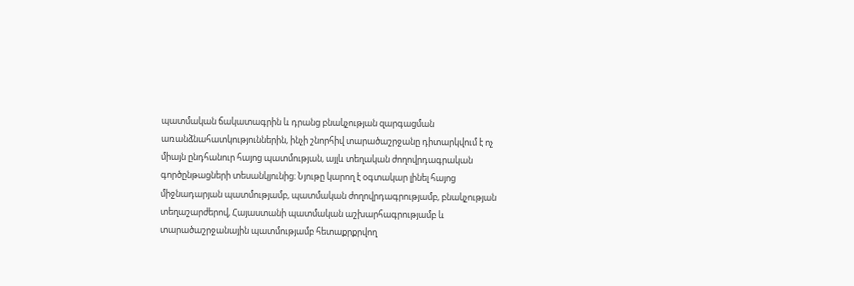պատմական ճակատագրին և դրանց բնակչության զարգացման առանձնահատկություններին, ինչի շնորհիվ տարածաշրջանը դիտարկվում է ոչ միայն ընդհանուր հայոց պատմության, այլև տեղական ժողովրդագրական գործընթացների տեսանկյունից։ Նյութը կարող է օգտակար լինել հայոց միջնադարյան պատմությամբ, պատմական ժողովրդագրությամբ, բնակչության տեղաշարժերով, Հայաստանի պատմական աշխարհագրությամբ և տարածաշրջանային պատմությամբ հետաքրքրվող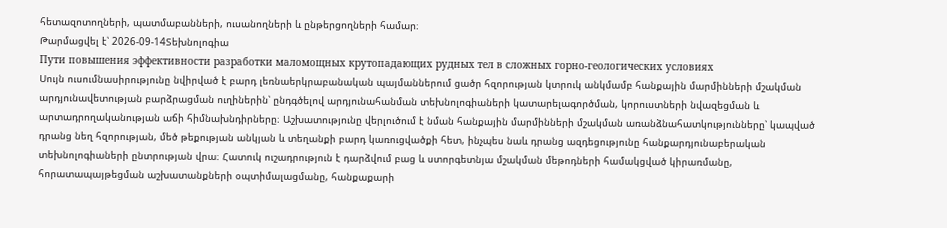հետազոտողների, պատմաբանների, ուսանողների և ընթերցողների համար։
Թարմացվել է՝ 2026-09-14Տեխնոլոգիա
Пути повышения эффективности разработки маломощных крутопадающих рудных тел в сложных горно-геологических условиях
Սույն ուսումնասիրությունը նվիրված է բարդ լեռնաերկրաբանական պայմաններում ցածր հզորության կտրուկ անկմամբ հանքային մարմինների մշակման արդյունավետության բարձրացման ուղիներին՝ ընդգծելով արդյունահանման տեխնոլոգիաների կատարելագործման, կորուստների նվազեցման և արտադրողականության աճի հիմնախնդիրները։ Աշխատությունը վերլուծում է նման հանքային մարմինների մշակման առանձնահատկությունները՝ կապված դրանց նեղ հզորության, մեծ թեքության անկյան և տեղանքի բարդ կառուցվածքի հետ, ինչպես նաև դրանց ազդեցությունը հանքարդյունաբերական տեխնոլոգիաների ընտրության վրա։ Հատուկ ուշադրություն է դարձվում բաց և ստորգետնյա մշակման մեթոդների համակցված կիրառմանը, հորատապայթեցման աշխատանքների օպտիմալացմանը, հանքաքարի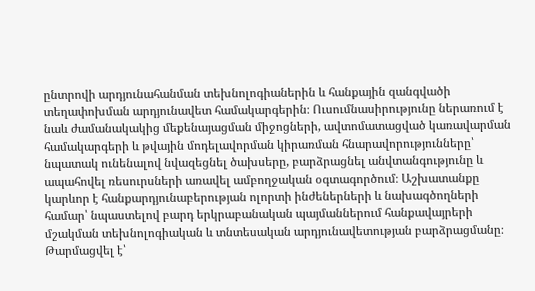ընտրովի արդյունահանման տեխնոլոգիաներին և հանքային զանգվածի տեղափոխման արդյունավետ համակարգերին։ Ուսումնասիրությունը ներառում է նաև ժամանակակից մեքենայացման միջոցների, ավտոմատացված կառավարման համակարգերի և թվային մոդելավորման կիրառման հնարավորությունները՝ նպատակ ունենալով նվազեցնել ծախսերը, բարձրացնել անվտանգությունը և ապահովել ռեսուրսների առավել ամբողջական օգտագործում։ Աշխատանքը կարևոր է հանքարդյունաբերության ոլորտի ինժեներների և նախագծողների համար՝ նպաստելով բարդ երկրաբանական պայմաններում հանքավայրերի մշակման տեխնոլոգիական և տնտեսական արդյունավետության բարձրացմանը։
Թարմացվել է՝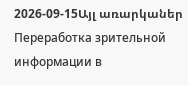2026-09-15Այլ առարկաներ
Переработка зрительной информации в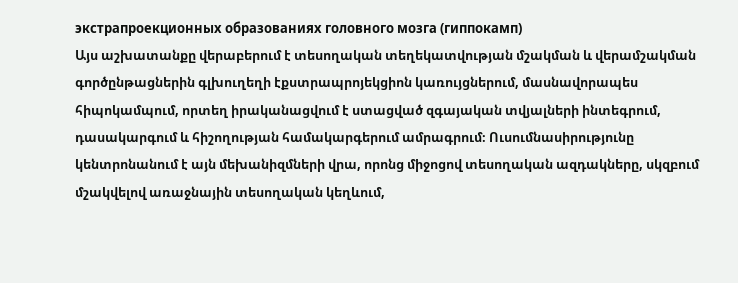экстрапроекционных образованиях головного мозга (гиппокамп)
Այս աշխատանքը վերաբերում է տեսողական տեղեկատվության մշակման և վերամշակման գործընթացներին գլխուղեղի էքստրապրոյեկցիոն կառույցներում, մասնավորապես հիպոկամպում, որտեղ իրականացվում է ստացված զգայական տվյալների ինտեգրում, դասակարգում և հիշողության համակարգերում ամրագրում։ Ուսումնասիրությունը կենտրոնանում է այն մեխանիզմների վրա, որոնց միջոցով տեսողական ազդակները, սկզբում մշակվելով առաջնային տեսողական կեղևում,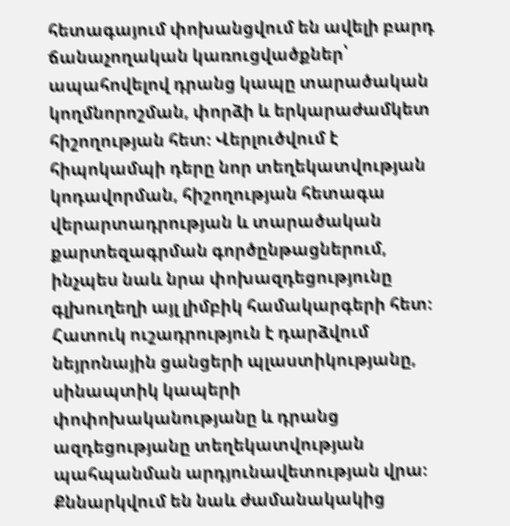հետագայում փոխանցվում են ավելի բարդ ճանաչողական կառուցվածքներ՝ ապահովելով դրանց կապը տարածական կողմնորոշման, փորձի և երկարաժամկետ հիշողության հետ։ Վերլուծվում է հիպոկամպի դերը նոր տեղեկատվության կոդավորման, հիշողության հետագա վերարտադրության և տարածական քարտեզագրման գործընթացներում, ինչպես նաև նրա փոխազդեցությունը գլխուղեղի այլ լիմբիկ համակարգերի հետ։ Հատուկ ուշադրություն է դարձվում նեյրոնային ցանցերի պլաստիկությանը, սինապտիկ կապերի փոփոխականությանը և դրանց ազդեցությանը տեղեկատվության պահպանման արդյունավետության վրա։ Քննարկվում են նաև ժամանակակից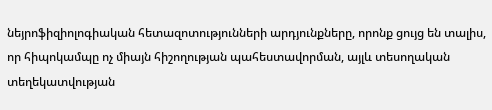նեյրոֆիզիոլոգիական հետազոտությունների արդյունքները, որոնք ցույց են տալիս, որ հիպոկամպը ոչ միայն հիշողության պահեստավորման, այլև տեսողական տեղեկատվության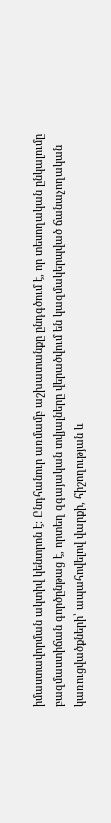իմաստավորման ակտիվ կենտրոն է։ Ընդհանուր առմամբ աշխատանքը ընդգծում է, որ տեսողական ընկալումը բազմաստիճան գործընթաց է, որտեղ զգայական տվյալները վերածվում են կազմակերպված ճանաչողական կառուցվածքների՝ ապահովելով վարքի, հիշողության և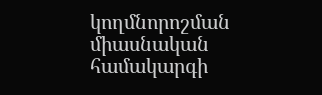կողմնորոշման միասնական համակարգի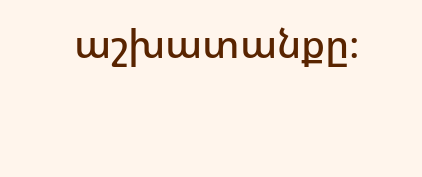աշխատանքը։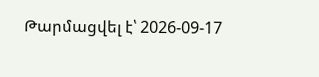Թարմացվել է՝ 2026-09-17